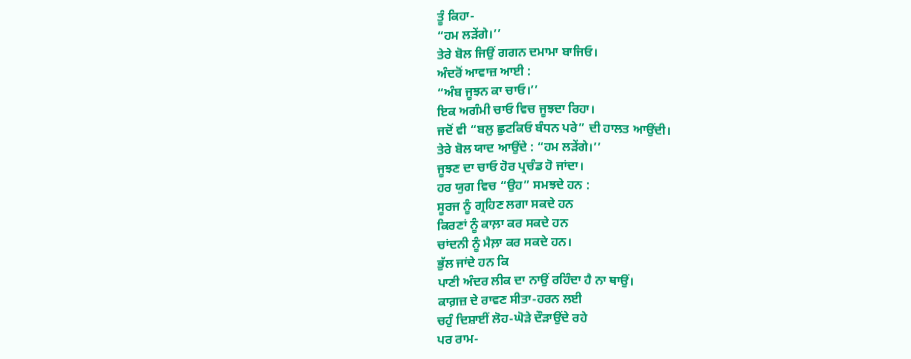ਤੂੰ ਕਿਹਾ-
“ਹਮ ਲੜੇਂਗੇ।’’
ਤੇਰੇ ਬੋਲ ਜਿਉਂ ਗਗਨ ਦਮਾਮਾ ਬਾਜਿਓ।
ਅੰਦਰੋਂ ਆਵਾਜ਼ ਆਈ :
“ਅੰਬ ਜੂਝਨ ਕਾ ਚਾਓ।’’
ਇਕ ਅਗੰਮੀ ਚਾਓ ਵਿਚ ਜੂਝਦਾ ਰਿਹਾ।
ਜਦੋਂ ਵੀ “ਬਲੁ ਛੁਟਕਿਓ ਬੰਧਨ ਪਰੇ” ਦੀ ਹਾਲਤ ਆਉਂਦੀ।
ਤੇਰੇ ਬੋਲ ਯਾਦ ਆਉਂਦੇ : “ਹਮ ਲੜੇਂਗੇ।’’
ਜੂਝਣ ਦਾ ਚਾਓ ਹੋਰ ਪ੍ਰਚੰਡ ਹੋ ਜਾਂਦਾ।
ਹਰ ਯੁਗ ਵਿਚ “ਉਹ” ਸਮਝਦੇ ਹਨ :
ਸੂਰਜ ਨੂੰ ਗ੍ਰਹਿਣ ਲਗਾ ਸਕਦੇ ਹਨ
ਕਿਰਣਾਂ ਨੂੰ ਕਾਲ਼ਾ ਕਰ ਸਕਦੇ ਹਨ
ਚਾਂਦਨੀ ਨੂੰ ਮੈਲ਼ਾ ਕਰ ਸਕਦੇ ਹਨ।
ਭੁੱਲ ਜਾਂਦੇ ਹਨ ਕਿ
ਪਾਣੀ ਅੰਦਰ ਲੀਕ ਦਾ ਨਾਉਂ ਰਹਿੰਦਾ ਹੈ ਨਾ ਥਾਉਂ।
ਕਾਗ਼ਜ਼ ਦੇ ਰਾਵਣ ਸੀਤਾ-ਹਰਨ ਲਈ
ਚਹੁੰ ਦਿਸ਼ਾਈਂ ਲੋਹ-ਘੋੜੇ ਦੌੜਾਉਂਦੇ ਰਹੇ
ਪਰ ਰਾਮ-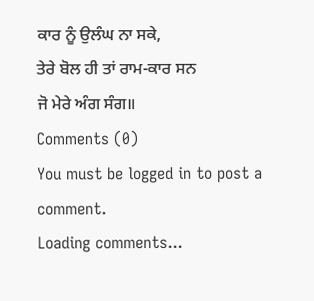ਕਾਰ ਨੂੰ ਉਲੰਘ ਨਾ ਸਕੇ,
ਤੇਰੇ ਬੋਲ ਹੀ ਤਾਂ ਰਾਮ-ਕਾਰ ਸਨ
ਜੋ ਮੇਰੇ ਅੰਗ ਸੰਗ॥
Comments (0)
You must be logged in to post a comment.
Loading comments...